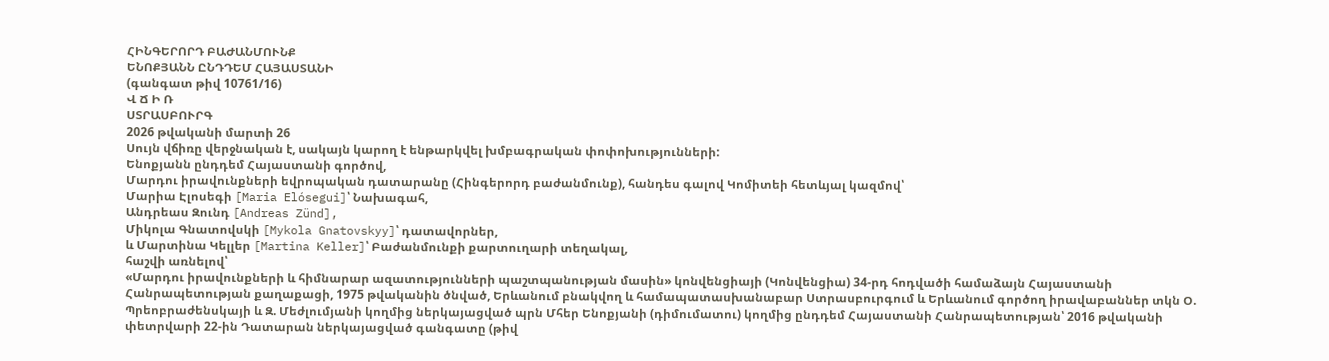ՀԻՆԳԵՐՈՐԴ ԲԱԺԱՆՄՈՒՆՔ
ԵՆՈՔՅԱՆՆ ԸՆԴԴԵՄ ՀԱՅԱՍՏԱՆԻ
(գանգատ թիվ 10761/16)
Վ Ճ Ի Ռ
ՍՏՐԱՍԲՈՒՐԳ
2026 թվականի մարտի 26
Սույն վճիռը վերջնական է, սակայն կարող է ենթարկվել խմբագրական փոփոխությունների:
Ենոքյանն ընդդեմ Հայաստանի գործով,
Մարդու իրավունքների եվրոպական դատարանը (Հինգերորդ բաժանմունք), հանդես գալով Կոմիտեի հետևյալ կազմով՝
Մարիա Էլոսեգի [Maria Elósegui]՝ Նախագահ,
Անդրեաս Զունդ [Andreas Zünd],
Միկոլա Գնատովսկի [Mykola Gnatovskyy]՝ դատավորներ,
և Մարտինա Կելլեր [Martina Keller]՝ Բաժանմունքի քարտուղարի տեղակալ,
հաշվի առնելով՝
«Մարդու իրավունքների և հիմնարար ազատությունների պաշտպանության մասին» կոնվենցիայի (Կոնվենցիա) 34-րդ հոդվածի համաձայն Հայաստանի Հանրապետության քաղաքացի, 1975 թվականին ծնված, Երևանում բնակվող և համապատասխանաբար Ստրասբուրգում և Երևանում գործող իրավաբաններ տկն Օ. Պրեոբրաժենսկայի և Զ. Մեժլումյանի կողմից ներկայացված պրն Մհեր Ենոքյանի (դիմումատու) կողմից ընդդեմ Հայաստանի Հանրապետության՝ 2016 թվականի փետրվարի 22-ին Դատարան ներկայացված գանգատը (թիվ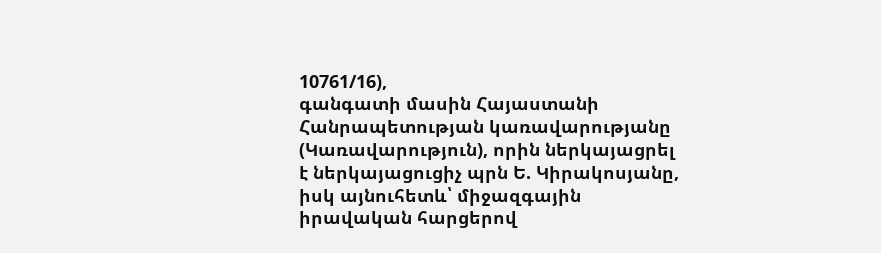10761/16),
գանգատի մասին Հայաստանի Հանրապետության կառավարությանը (Կառավարություն), որին ներկայացրել է ներկայացուցիչ պրն Ե. Կիրակոսյանը, իսկ այնուհետև՝ միջազգային իրավական հարցերով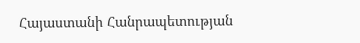Հայաստանի Հանրապետության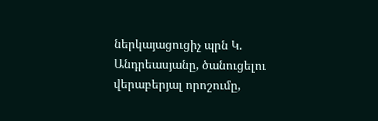ներկայացուցիչ պրն Կ. Անդրեասյանը, ծանուցելու վերաբերյալ որոշումը,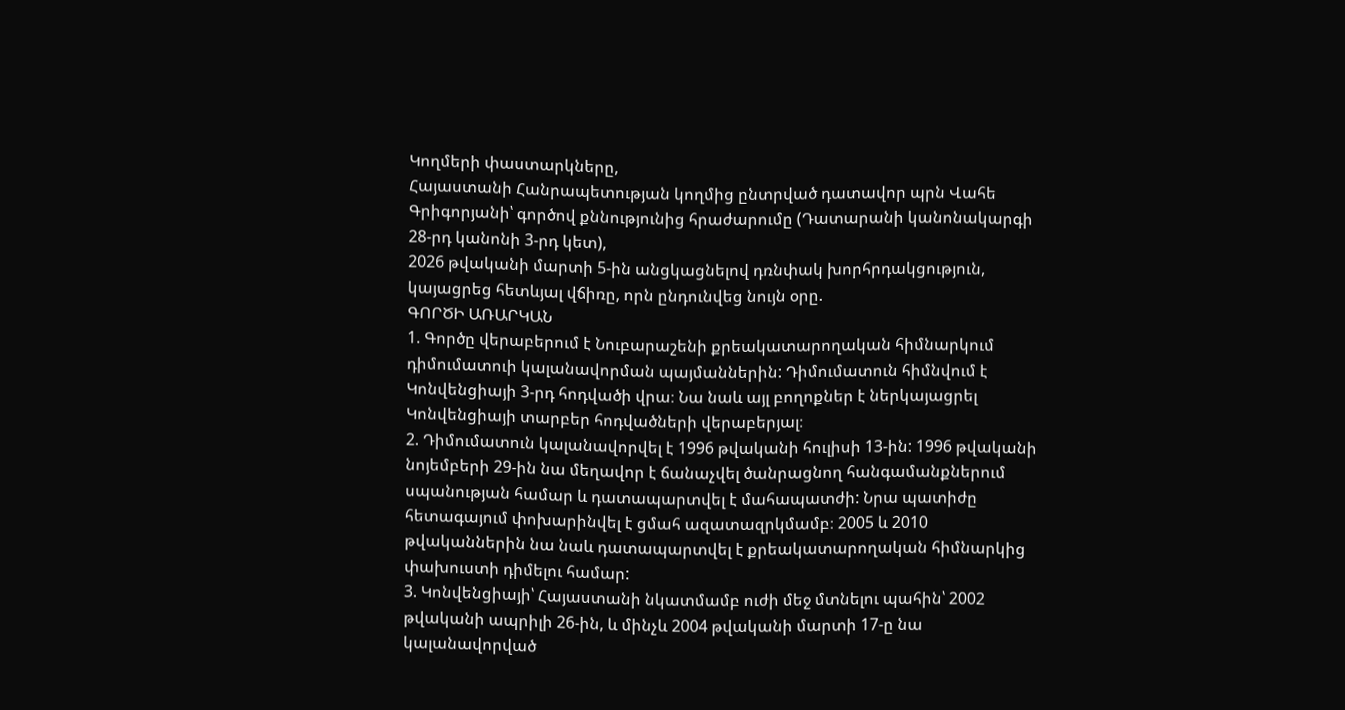Կողմերի փաստարկները,
Հայաստանի Հանրապետության կողմից ընտրված դատավոր պրն Վահե Գրիգորյանի՝ գործով քննությունից հրաժարումը (Դատարանի կանոնակարգի 28-րդ կանոնի 3-րդ կետ),
2026 թվականի մարտի 5-ին անցկացնելով դռնփակ խորհրդակցություն,
կայացրեց հետևյալ վճիռը, որն ընդունվեց նույն օրը.
ԳՈՐԾԻ ԱՌԱՐԿԱՆ
1. Գործը վերաբերում է Նուբարաշենի քրեակատարողական հիմնարկում դիմումատուի կալանավորման պայմաններին: Դիմումատուն հիմնվում է Կոնվենցիայի 3-րդ հոդվածի վրա։ Նա նաև այլ բողոքներ է ներկայացրել Կոնվենցիայի տարբեր հոդվածների վերաբերյալ։
2. Դիմումատուն կալանավորվել է 1996 թվականի հուլիսի 13-ին: 1996 թվականի նոյեմբերի 29-ին նա մեղավոր է ճանաչվել ծանրացնող հանգամանքներում սպանության համար և դատապարտվել է մահապատժի: Նրա պատիժը հետագայում փոխարինվել է ցմահ ազատազրկմամբ։ 2005 և 2010 թվականներին նա նաև դատապարտվել է քրեակատարողական հիմնարկից փախուստի դիմելու համար:
3. Կոնվենցիայի՝ Հայաստանի նկատմամբ ուժի մեջ մտնելու պահին՝ 2002 թվականի ապրիլի 26-ին, և մինչև 2004 թվականի մարտի 17-ը նա կալանավորված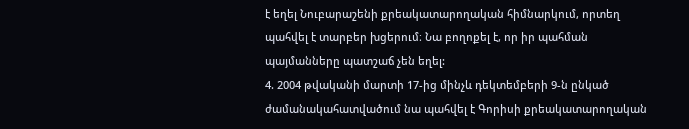է եղել Նուբարաշենի քրեակատարողական հիմնարկում, որտեղ պահվել է տարբեր խցերում։ Նա բողոքել է, որ իր պահման պայմանները պատշաճ չեն եղել:
4. 2004 թվականի մարտի 17-ից մինչև դեկտեմբերի 9-ն ընկած ժամանակահատվածում նա պահվել է Գորիսի քրեակատարողական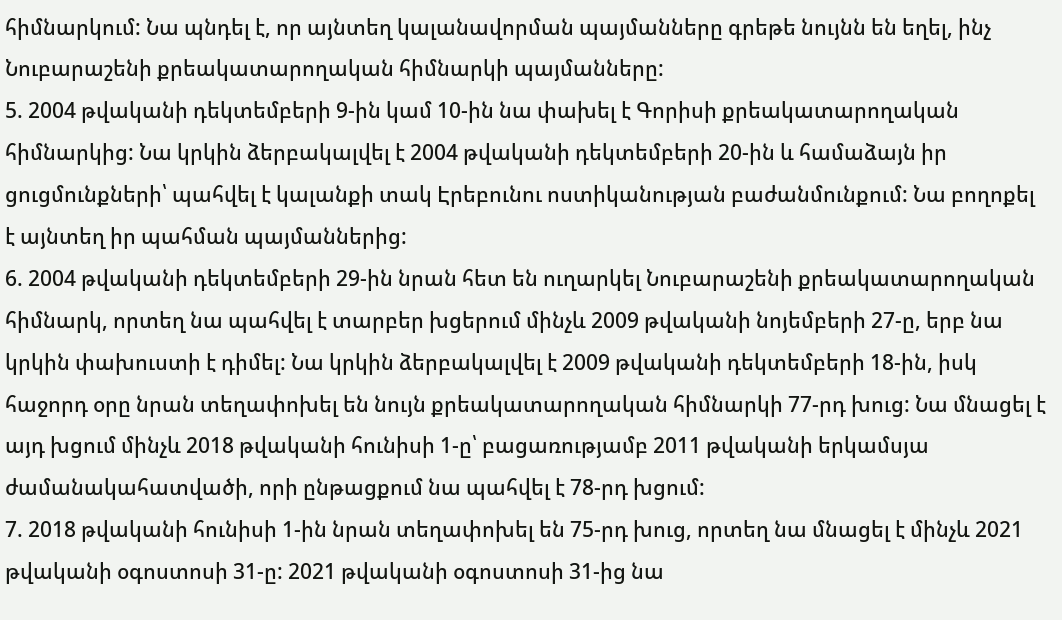հիմնարկում: Նա պնդել է, որ այնտեղ կալանավորման պայմանները գրեթե նույնն են եղել, ինչ Նուբարաշենի քրեակատարողական հիմնարկի պայմանները:
5. 2004 թվականի դեկտեմբերի 9-ին կամ 10-ին նա փախել է Գորիսի քրեակատարողական հիմնարկից: Նա կրկին ձերբակալվել է 2004 թվականի դեկտեմբերի 20-ին և համաձայն իր ցուցմունքների՝ պահվել է կալանքի տակ Էրեբունու ոստիկանության բաժանմունքում: Նա բողոքել է այնտեղ իր պահման պայմաններից:
6. 2004 թվականի դեկտեմբերի 29-ին նրան հետ են ուղարկել Նուբարաշենի քրեակատարողական հիմնարկ, որտեղ նա պահվել է տարբեր խցերում մինչև 2009 թվականի նոյեմբերի 27-ը, երբ նա կրկին փախուստի է դիմել: Նա կրկին ձերբակալվել է 2009 թվականի դեկտեմբերի 18-ին, իսկ հաջորդ օրը նրան տեղափոխել են նույն քրեակատարողական հիմնարկի 77-րդ խուց: Նա մնացել է այդ խցում մինչև 2018 թվականի հունիսի 1-ը՝ բացառությամբ 2011 թվականի երկամսյա ժամանակահատվածի, որի ընթացքում նա պահվել է 78-րդ խցում:
7. 2018 թվականի հունիսի 1-ին նրան տեղափոխել են 75-րդ խուց, որտեղ նա մնացել է մինչև 2021 թվականի օգոստոսի 31-ը: 2021 թվականի օգոստոսի 31-ից նա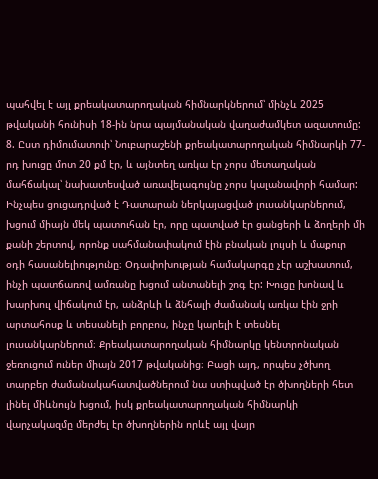պահվել է այլ քրեակատարողական հիմնարկներում՝ մինչև 2025 թվականի հունիսի 18-ին նրա պայմանական վաղաժամկետ ազատումը:
8. Ըստ դիմումատուի՝ Նուբարաշենի քրեակատարողական հիմնարկի 77-րդ խուցը մոտ 20 քմ էր, և այնտեղ առկա էր չորս մետաղական մահճակալ՝ նախատեսված առավելագույնը չորս կալանավորի համար: Ինչպես ցուցադրված է Դատարան ներկայացված լուսանկարներում, խցում միայն մեկ պատուհան էր, որը պատված էր ցանցերի և ձողերի մի քանի շերտով, որոնք սահմանափակում էին բնական լույսի և մաքուր օդի հասանելիությունը։ Օդափոխության համակարգը չէր աշխատում, ինչի պատճառով ամռանը խցում անտանելի շոգ էր: Խուցը խոնավ և խարխուլ վիճակում էր, անձրևի և ձնհալի ժամանակ առկա էին ջրի արտահոսք և տեսանելի բորբոս, ինչը կարելի է տեսնել լուսանկարներում։ Քրեակատարողական հիմնարկը կենտրոնական ջեռուցում ուներ միայն 2017 թվականից։ Բացի այդ, որպես չծխող տարբեր ժամանակահատվածներում նա ստիպված էր ծխողների հետ լինել միևնույն խցում, իսկ քրեակատարողական հիմնարկի վարչակազմը մերժել էր ծխողներին որևէ այլ վայր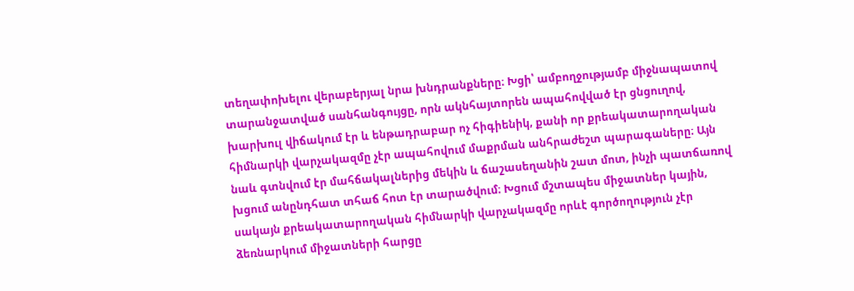տեղափոխելու վերաբերյալ նրա խնդրանքները։ Խցի՝ ամբողջությամբ միջնապատով տարանջատված սանհանգույցը, որն ակնհայտորեն ապահովված էր ցնցուղով, խարխուլ վիճակում էր և ենթադրաբար ոչ հիգիենիկ, քանի որ քրեակատարողական հիմնարկի վարչակազմը չէր ապահովում մաքրման անհրաժեշտ պարագաները։ Այն նաև գտնվում էր մահճակալներից մեկին և ճաշասեղանին շատ մոտ, ինչի պատճառով խցում անընդհատ տհաճ հոտ էր տարածվում։ Խցում մշտապես միջատներ կային, սակայն քրեակատարողական հիմնարկի վարչակազմը որևէ գործողություն չէր ձեռնարկում միջատների հարցը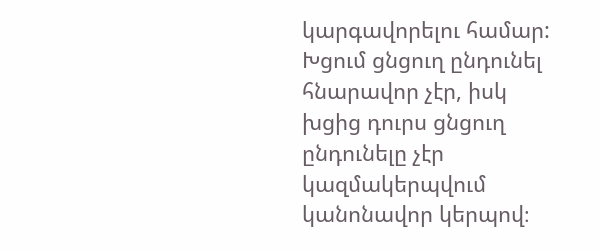կարգավորելու համար: Խցում ցնցուղ ընդունել հնարավոր չէր, իսկ խցից դուրս ցնցուղ ընդունելը չէր կազմակերպվում կանոնավոր կերպով։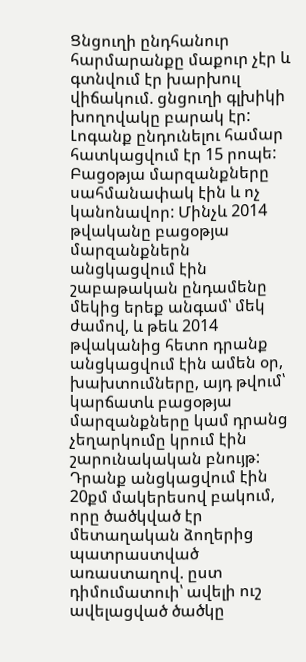Ցնցուղի ընդհանուր հարմարանքը մաքուր չէր և գտնվում էր խարխուլ վիճակում. ցնցուղի գլխիկի խողովակը բարակ էր: Լոգանք ընդունելու համար հատկացվում էր 15 րոպե: Բացօթյա մարզանքները սահմանափակ էին և ոչ կանոնավոր: Մինչև 2014 թվականը բացօթյա մարզանքներն անցկացվում էին շաբաթական ընդամենը մեկից երեք անգամ՝ մեկ ժամով, և թեև 2014 թվականից հետո դրանք անցկացվում էին ամեն օր, խախտումները, այդ թվում՝ կարճատև բացօթյա մարզանքները կամ դրանց չեղարկումը կրում էին շարունակական բնույթ: Դրանք անցկացվում էին 20քմ մակերեսով բակում, որը ծածկված էր մետաղական ձողերից պատրաստված առաստաղով. ըստ դիմումատուի՝ ավելի ուշ ավելացված ծածկը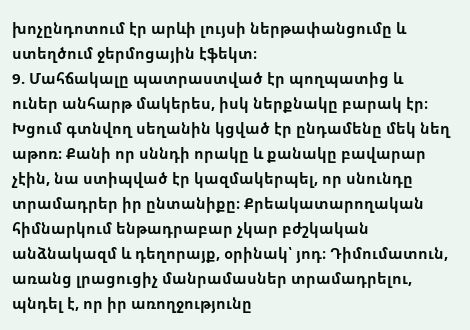խոչընդոտում էր արևի լույսի ներթափանցումը և ստեղծում ջերմոցային էֆեկտ։
9. Մահճակալը պատրաստված էր պողպատից և ուներ անհարթ մակերես, իսկ ներքնակը բարակ էր։ Խցում գտնվող սեղանին կցված էր ընդամենը մեկ նեղ աթոռ։ Քանի որ սննդի որակը և քանակը բավարար չէին, նա ստիպված էր կազմակերպել, որ սնունդը տրամադրեր իր ընտանիքը։ Քրեակատարողական հիմնարկում ենթադրաբար չկար բժշկական անձնակազմ և դեղորայք, օրինակ՝ յոդ։ Դիմումատուն, առանց լրացուցիչ մանրամասներ տրամադրելու, պնդել է, որ իր առողջությունը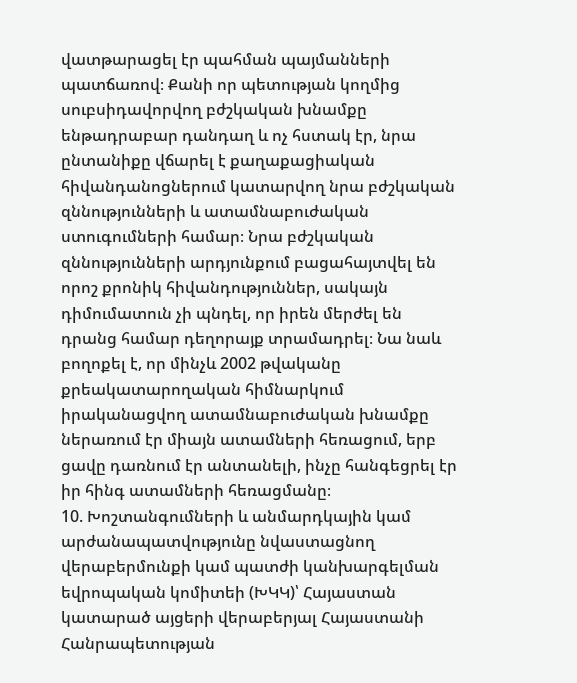վատթարացել էր պահման պայմանների պատճառով։ Քանի որ պետության կողմից սուբսիդավորվող բժշկական խնամքը ենթադրաբար դանդաղ և ոչ հստակ էր, նրա ընտանիքը վճարել է քաղաքացիական հիվանդանոցներում կատարվող նրա բժշկական զննությունների և ատամնաբուժական ստուգումների համար։ Նրա բժշկական զննությունների արդյունքում բացահայտվել են որոշ քրոնիկ հիվանդություններ, սակայն դիմումատուն չի պնդել, որ իրեն մերժել են դրանց համար դեղորայք տրամադրել։ Նա նաև բողոքել է, որ մինչև 2002 թվականը քրեակատարողական հիմնարկում իրականացվող ատամնաբուժական խնամքը ներառում էր միայն ատամների հեռացում, երբ ցավը դառնում էր անտանելի, ինչը հանգեցրել էր իր հինգ ատամների հեռացմանը։
10. Խոշտանգումների և անմարդկային կամ արժանապատվությունը նվաստացնող վերաբերմունքի կամ պատժի կանխարգելման եվրոպական կոմիտեի (ԽԿԿ)՝ Հայաստան կատարած այցերի վերաբերյալ Հայաստանի Հանրապետության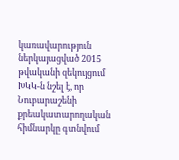կառավարություն ներկայացված 2015 թվականի զեկույցում ԽԿԿ-ն նշել է, որ Նուբարաշենի քրեակատարողական հիմնարկը գտնվում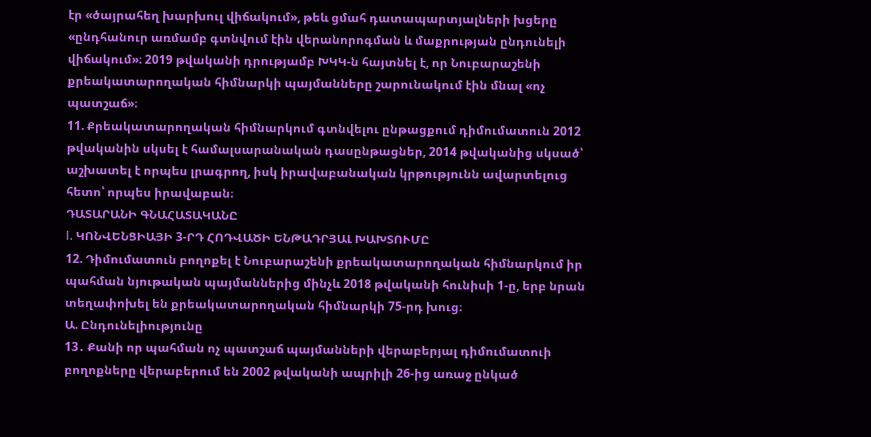էր «ծայրահեղ խարխուլ վիճակում», թեև ցմահ դատապարտյալների խցերը «ընդհանուր առմամբ գտնվում էին վերանորոգման և մաքրության ընդունելի վիճակում»։ 2019 թվականի դրությամբ ԽԿԿ-ն հայտնել է, որ Նուբարաշենի քրեակատարողական հիմնարկի պայմանները շարունակում էին մնալ «ոչ պատշաճ»։
11. Քրեակատարողական հիմնարկում գտնվելու ընթացքում դիմումատուն 2012 թվականին սկսել է համալսարանական դասընթացներ, 2014 թվականից սկսած՝ աշխատել է որպես լրագրող, իսկ իրավաբանական կրթությունն ավարտելուց հետո՝ որպես իրավաբան։
ԴԱՏԱՐԱՆԻ ԳՆԱՀԱՏԱԿԱՆԸ
I. ԿՈՆՎԵՆՑԻԱՅԻ 3-ՐԴ ՀՈԴՎԱԾԻ ԵՆԹԱԴՐՅԱԼ ԽԱԽՏՈՒՄԸ
12. Դիմումատուն բողոքել է Նուբարաշենի քրեակատարողական հիմնարկում իր պահման նյութական պայմաններից մինչև 2018 թվականի հունիսի 1-ը, երբ նրան տեղափոխել են քրեակատարողական հիմնարկի 75-րդ խուց։
Ա. Ընդունելիությունը
13․ Քանի որ պահման ոչ պատշաճ պայմանների վերաբերյալ դիմումատուի բողոքները վերաբերում են 2002 թվականի ապրիլի 26-ից առաջ ընկած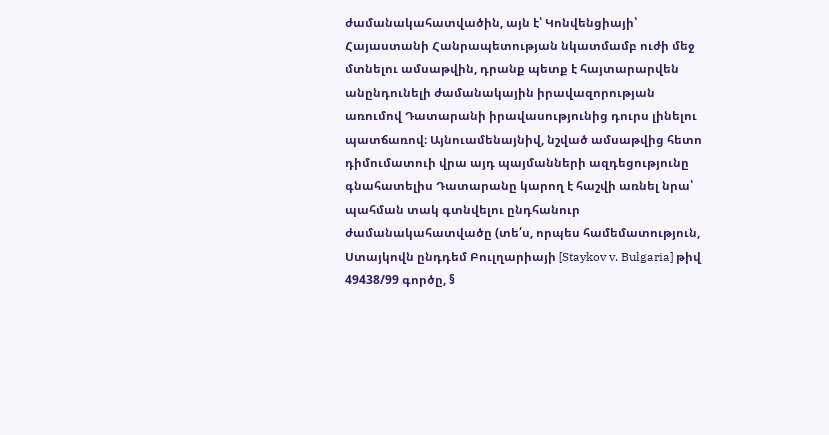ժամանակահատվածին, այն է՝ Կոնվենցիայի՝ Հայաստանի Հանրապետության նկատմամբ ուժի մեջ մտնելու ամսաթվին, դրանք պետք է հայտարարվեն անընդունելի ժամանակային իրավազորության առումով Դատարանի իրավասությունից դուրս լինելու պատճառով։ Այնուամենայնիվ, նշված ամսաթվից հետո դիմումատուի վրա այդ պայմանների ազդեցությունը գնահատելիս Դատարանը կարող է հաշվի առնել նրա՝ պահման տակ գտնվելու ընդհանուր ժամանակահատվածը (տե՛ս, որպես համեմատություն, Ստայկովն ընդդեմ Բուլղարիայի [Staykov v. Bulgaria] թիվ 49438/99 գործը, §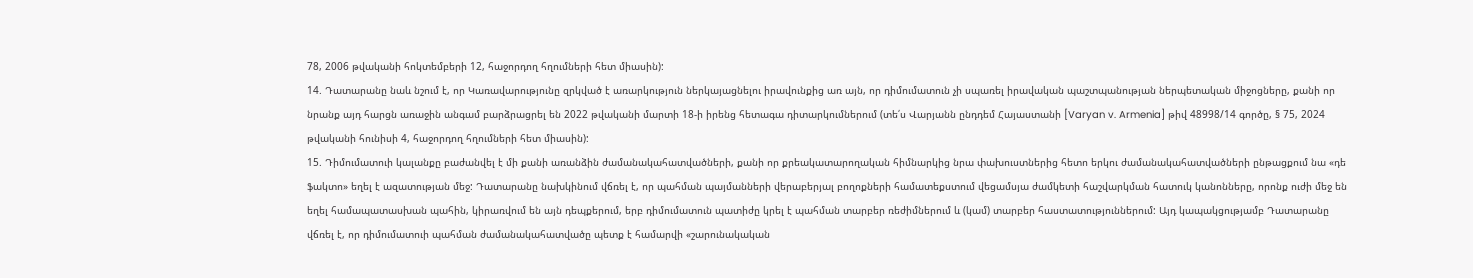78, 2006 թվականի հոկտեմբերի 12, հաջորդող հղումների հետ միասին):
14. Դատարանը նաև նշում է, որ Կառավարությունը զրկված է առարկություն ներկայացնելու իրավունքից առ այն, որ դիմումատուն չի սպառել իրավական պաշտպանության ներպետական միջոցները, քանի որ նրանք այդ հարցն առաջին անգամ բարձրացրել են 2022 թվականի մարտի 18-ի իրենց հետագա դիտարկումներում (տե՛ս Վարյանն ընդդեմ Հայաստանի [Varyan v. Armenia] թիվ 48998/14 գործը, § 75, 2024 թվականի հունիսի 4, հաջորդող հղումների հետ միասին):
15. Դիմումատուի կալանքը բաժանվել է մի քանի առանձին ժամանակահատվածների, քանի որ քրեակատարողական հիմնարկից նրա փախուստներից հետո երկու ժամանակահատվածների ընթացքում նա «դե ֆակտո» եղել է ազատության մեջ: Դատարանը նախկինում վճռել է, որ պահման պայմանների վերաբերյալ բողոքների համատեքստում վեցամսյա ժամկետի հաշվարկման հատուկ կանոնները, որոնք ուժի մեջ են եղել համապատասխան պահին, կիրառվում են այն դեպքերում, երբ դիմումատուն պատիժը կրել է պահման տարբեր ռեժիմներում և (կամ) տարբեր հաստատություններում: Այդ կապակցությամբ Դատարանը վճռել է, որ դիմումատուի պահման ժամանակահատվածը պետք է համարվի «շարունակական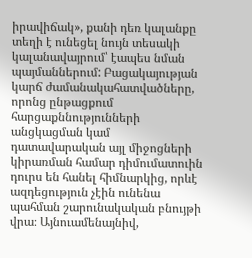իրավիճակ», քանի դեռ կալանքը տեղի է ունեցել նույն տեսակի կալանավայրում՝ էապես նման պայմաններում: Բացակայության կարճ ժամանակահատվածները, որոնց ընթացքում հարցաքննությունների անցկացման կամ դատավարական այլ միջոցների կիրառման համար դիմումատուին դուրս են հանել հիմնարկից, որևէ ազդեցություն չէին ունենա պահման շարունակական բնույթի վրա։ Այնուամենայնիվ,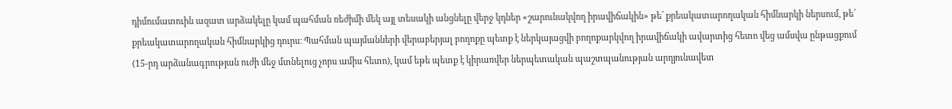դիմումատուին ազատ արձակելը կամ պահման ռեժիմի մեկ այլ տեսակի անցնելը վերջ կդներ «շարունակվող իրավիճակին» թե՛ քրեակատարողական հիմնարկի ներսում, թե՛ քրեակատարողական հիմնարկից դուրս։ Պահման պայմանների վերաբերյալ բողոքը պետք է ներկայացվի բողոքարկվող իրավիճակի ավարտից հետո վեց ամսվա ընթացքում (15-րդ արձանագրության ուժի մեջ մտնելուց չորս ամիս հետո), կամ եթե պետք է կիրառվեր ներպետական պաշտպանության արդյունավետ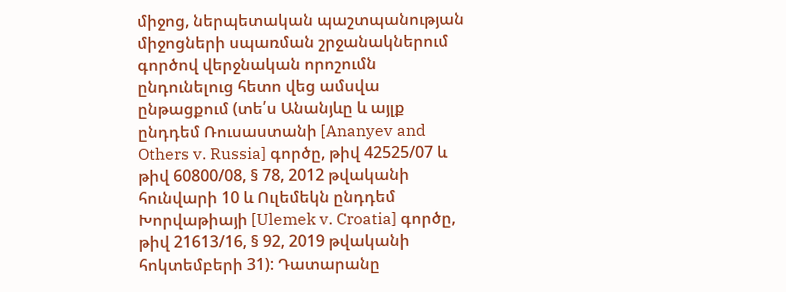միջոց, ներպետական պաշտպանության միջոցների սպառման շրջանակներում գործով վերջնական որոշումն ընդունելուց հետո վեց ամսվա ընթացքում (տե՛ս Անանյևը և այլք ընդդեմ Ռուսաստանի [Ananyev and Others v. Russia] գործը, թիվ 42525/07 և թիվ 60800/08, § 78, 2012 թվականի հունվարի 10 և Ուլեմեկն ընդդեմ Խորվաթիայի [Ulemek v. Croatia] գործը, թիվ 21613/16, § 92, 2019 թվականի հոկտեմբերի 31): Դատարանը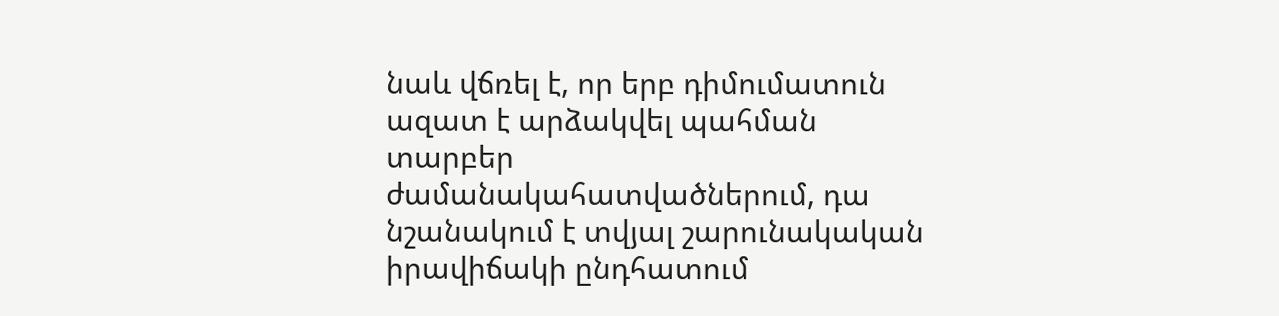նաև վճռել է, որ երբ դիմումատուն ազատ է արձակվել պահման տարբեր ժամանակահատվածներում, դա նշանակում է տվյալ շարունակական իրավիճակի ընդհատում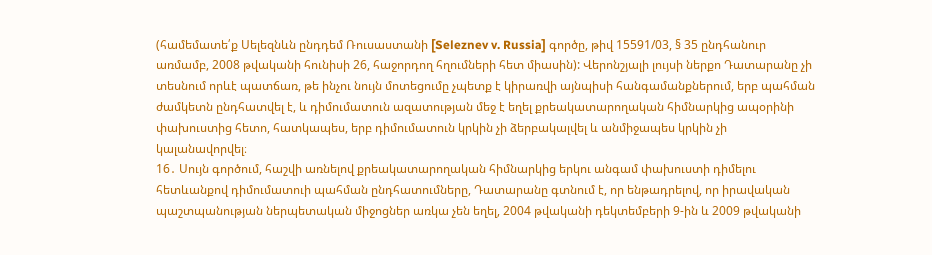(համեմատե՛ք Սելեզնևն ընդդեմ Ռուսաստանի [Seleznev v. Russia] գործը, թիվ 15591/03, § 35 ընդհանուր առմամբ, 2008 թվականի հունիսի 26, հաջորդող հղումների հետ միասին): Վերոնշյալի լույսի ներքո Դատարանը չի տեսնում որևէ պատճառ, թե ինչու նույն մոտեցումը չպետք է կիրառվի այնպիսի հանգամանքներում, երբ պահման ժամկետն ընդհատվել է, և դիմումատուն ազատության մեջ է եղել քրեակատարողական հիմնարկից ապօրինի փախուստից հետո, հատկապես, երբ դիմումատուն կրկին չի ձերբակալվել և անմիջապես կրկին չի կալանավորվել։
16․ Սույն գործում, հաշվի առնելով քրեակատարողական հիմնարկից երկու անգամ փախուստի դիմելու հետևանքով դիմումատուի պահման ընդհատումները, Դատարանը գտնում է, որ ենթադրելով, որ իրավական պաշտպանության ներպետական միջոցներ առկա չեն եղել, 2004 թվականի դեկտեմբերի 9-ին և 2009 թվականի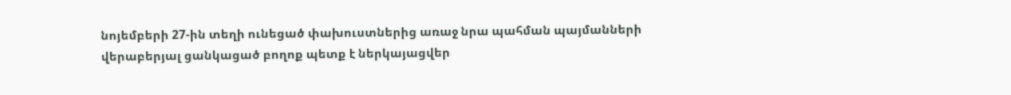նոյեմբերի 27-ին տեղի ունեցած փախուստներից առաջ նրա պահման պայմանների վերաբերյալ ցանկացած բողոք պետք է ներկայացվեր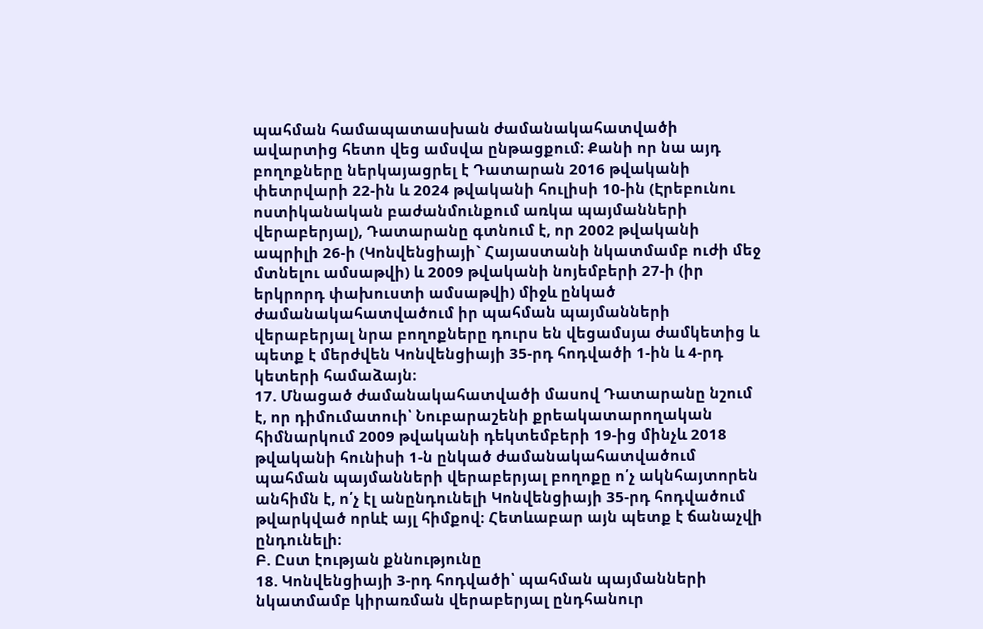պահման համապատասխան ժամանակահատվածի ավարտից հետո վեց ամսվա ընթացքում։ Քանի որ նա այդ բողոքները ներկայացրել է Դատարան 2016 թվականի փետրվարի 22-ին և 2024 թվականի հուլիսի 10-ին (Էրեբունու ոստիկանական բաժանմունքում առկա պայմանների վերաբերյալ), Դատարանը գտնում է, որ 2002 թվականի ապրիլի 26-ի (Կոնվենցիայի` Հայաստանի նկատմամբ ուժի մեջ մտնելու ամսաթվի) և 2009 թվականի նոյեմբերի 27-ի (իր երկրորդ փախուստի ամսաթվի) միջև ընկած ժամանակահատվածում իր պահման պայմանների վերաբերյալ նրա բողոքները դուրս են վեցամսյա ժամկետից և պետք է մերժվեն Կոնվենցիայի 35-րդ հոդվածի 1-ին և 4-րդ կետերի համաձայն։
17. Մնացած ժամանակահատվածի մասով Դատարանը նշում է, որ դիմումատուի՝ Նուբարաշենի քրեակատարողական հիմնարկում 2009 թվականի դեկտեմբերի 19-ից մինչև 2018 թվականի հունիսի 1-ն ընկած ժամանակահատվածում պահման պայմանների վերաբերյալ բողոքը ո՛չ ակնհայտորեն անհիմն է, ո՛չ էլ անընդունելի Կոնվենցիայի 35-րդ հոդվածում թվարկված որևէ այլ հիմքով։ Հետևաբար այն պետք է ճանաչվի ընդունելի։
Բ. Ըստ էության քննությունը
18. Կոնվենցիայի 3-րդ հոդվածի՝ պահման պայմանների նկատմամբ կիրառման վերաբերյալ ընդհանուր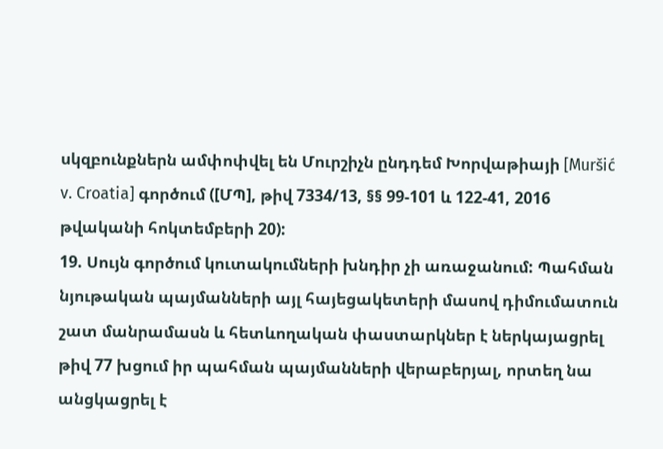սկզբունքներն ամփոփվել են Մուրշիչն ընդդեմ Խորվաթիայի [Muršić v. Croatia] գործում ([ՄՊ], թիվ 7334/13, §§ 99-101 և 122-41, 2016 թվականի հոկտեմբերի 20):
19. Սույն գործում կուտակումների խնդիր չի առաջանում: Պահման նյութական պայմանների այլ հայեցակետերի մասով դիմումատուն շատ մանրամասն և հետևողական փաստարկներ է ներկայացրել թիվ 77 խցում իր պահման պայմանների վերաբերյալ, որտեղ նա անցկացրել է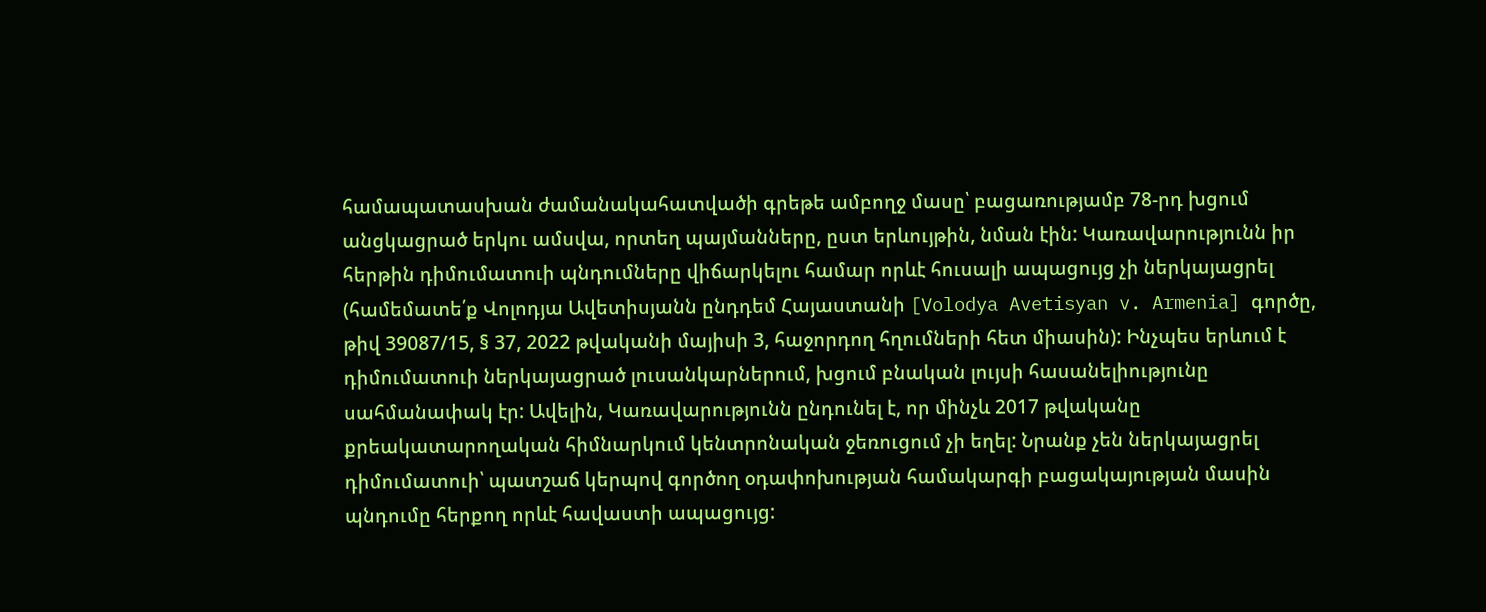համապատասխան ժամանակահատվածի գրեթե ամբողջ մասը՝ բացառությամբ 78-րդ խցում անցկացրած երկու ամսվա, որտեղ պայմանները, ըստ երևույթին, նման էին: Կառավարությունն իր հերթին դիմումատուի պնդումները վիճարկելու համար որևէ հուսալի ապացույց չի ներկայացրել (համեմատե՛ք Վոլոդյա Ավետիսյանն ընդդեմ Հայաստանի [Volodya Avetisyan v. Armenia] գործը, թիվ 39087/15, § 37, 2022 թվականի մայիսի 3, հաջորդող հղումների հետ միասին): Ինչպես երևում է դիմումատուի ներկայացրած լուսանկարներում, խցում բնական լույսի հասանելիությունը սահմանափակ էր: Ավելին, Կառավարությունն ընդունել է, որ մինչև 2017 թվականը քրեակատարողական հիմնարկում կենտրոնական ջեռուցում չի եղել: Նրանք չեն ներկայացրել դիմումատուի՝ պատշաճ կերպով գործող օդափոխության համակարգի բացակայության մասին պնդումը հերքող որևէ հավաստի ապացույց: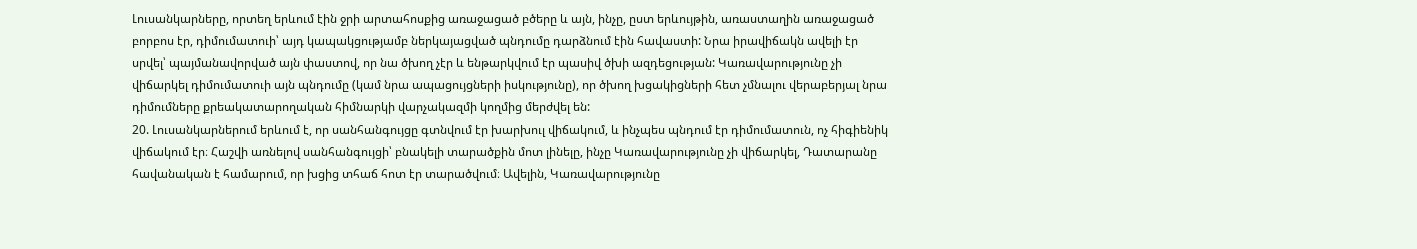Լուսանկարները, որտեղ երևում էին ջրի արտահոսքից առաջացած բծերը և այն, ինչը, ըստ երևույթին, առաստաղին առաջացած բորբոս էր, դիմումատուի՝ այդ կապակցությամբ ներկայացված պնդումը դարձնում էին հավաստի: Նրա իրավիճակն ավելի էր սրվել՝ պայմանավորված այն փաստով, որ նա ծխող չէր և ենթարկվում էր պասիվ ծխի ազդեցության: Կառավարությունը չի վիճարկել դիմումատուի այն պնդումը (կամ նրա ապացույցների իսկությունը), որ ծխող խցակիցների հետ չմնալու վերաբերյալ նրա դիմումները քրեակատարողական հիմնարկի վարչակազմի կողմից մերժվել են:
20. Լուսանկարներում երևում է, որ սանհանգույցը գտնվում էր խարխուլ վիճակում, և ինչպես պնդում էր դիմումատուն, ոչ հիգիենիկ վիճակում էր։ Հաշվի առնելով սանհանգույցի՝ բնակելի տարածքին մոտ լինելը, ինչը Կառավարությունը չի վիճարկել, Դատարանը հավանական է համարում, որ խցից տհաճ հոտ էր տարածվում։ Ավելին, Կառավարությունը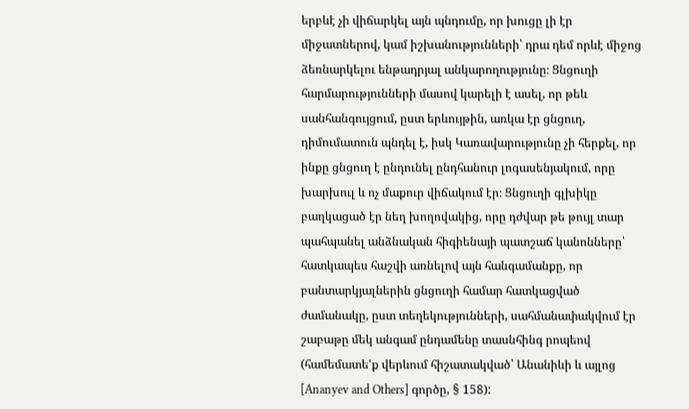երբևէ չի վիճարկել այն պնդումը, որ խուցը լի էր միջատներով, կամ իշխանությունների՝ դրա դեմ որևէ միջոց ձեռնարկելու ենթադրյալ անկարողությունը։ Ցնցուղի հարմարությունների մասով կարելի է ասել, որ թեև սանհանգույցում, ըստ երևույթին, առկա էր ցնցուղ, դիմումատուն պնդել է, իսկ Կառավարությունը չի հերքել, որ ինքը ցնցուղ է ընդունել ընդհանուր լոգասենյակում, որը խարխուլ և ոչ մաքուր վիճակում էր։ Ցնցուղի գլխիկը բաղկացած էր նեղ խողովակից, որը դժվար թե թույլ տար պահպանել անձնական հիգիենայի պատշաճ կանոնները՝ հատկապես հաշվի առնելով այն հանգամանքը, որ բանտարկյալներին ցնցուղի համար հատկացված ժամանակը, ըստ տեղեկությունների, սահմանափակվում էր շաբաթը մեկ անգամ ընդամենը տասնհինգ րոպեով (համեմատե'ք վերևում հիշատակված՝ Անանիևի և այլոց [Ananyev and Others] գործը, § 158):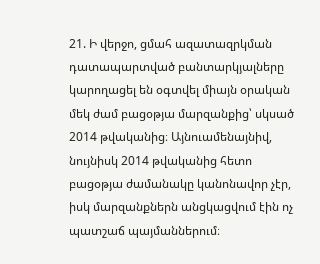21. Ի վերջո, ցմահ ազատազրկման դատապարտված բանտարկյալները կարողացել են օգտվել միայն օրական մեկ ժամ բացօթյա մարզանքից՝ սկսած 2014 թվականից։ Այնուամենայնիվ, նույնիսկ 2014 թվականից հետո բացօթյա ժամանակը կանոնավոր չէր, իսկ մարզանքներն անցկացվում էին ոչ պատշաճ պայմաններում։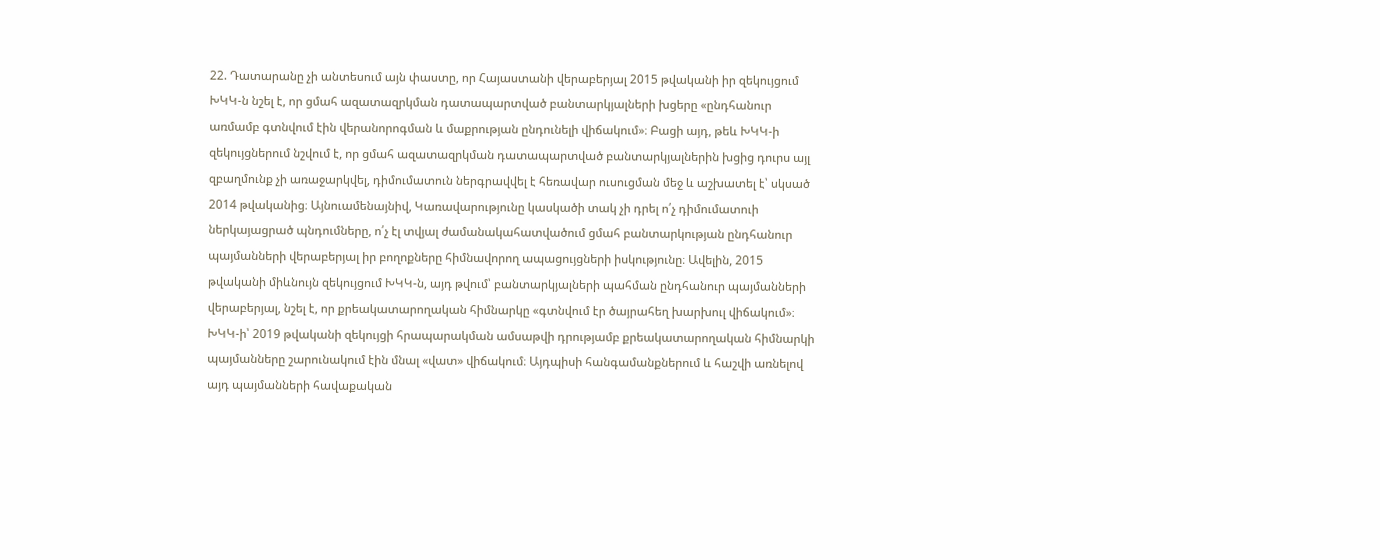22. Դատարանը չի անտեսում այն փաստը, որ Հայաստանի վերաբերյալ 2015 թվականի իր զեկույցում ԽԿԿ-ն նշել է, որ ցմահ ազատազրկման դատապարտված բանտարկյալների խցերը «ընդհանուր առմամբ գտնվում էին վերանորոգման և մաքրության ընդունելի վիճակում»։ Բացի այդ, թեև ԽԿԿ-ի զեկույցներում նշվում է, որ ցմահ ազատազրկման դատապարտված բանտարկյալներին խցից դուրս այլ զբաղմունք չի առաջարկվել, դիմումատուն ներգրավվել է հեռավար ուսուցման մեջ և աշխատել է՝ սկսած 2014 թվականից։ Այնուամենայնիվ, Կառավարությունը կասկածի տակ չի դրել ո՛չ դիմումատուի ներկայացրած պնդումները, ո՛չ էլ տվյալ ժամանակահատվածում ցմահ բանտարկության ընդհանուր պայմանների վերաբերյալ իր բողոքները հիմնավորող ապացույցների իսկությունը։ Ավելին, 2015 թվականի միևնույն զեկույցում ԽԿԿ-ն, այդ թվում՝ բանտարկյալների պահման ընդհանուր պայմանների վերաբերյալ, նշել է, որ քրեակատարողական հիմնարկը «գտնվում էր ծայրահեղ խարխուլ վիճակում»։ ԽԿԿ-ի՝ 2019 թվականի զեկույցի հրապարակման ամսաթվի դրությամբ քրեակատարողական հիմնարկի պայմանները շարունակում էին մնալ «վատ» վիճակում։ Այդպիսի հանգամանքներում և հաշվի առնելով այդ պայմանների հավաքական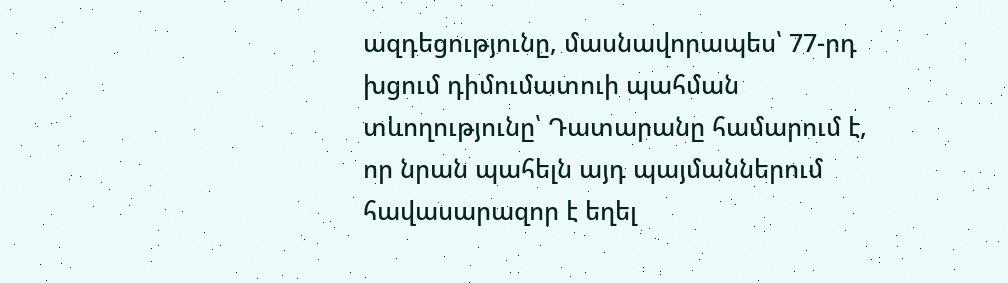ազդեցությունը, մասնավորապես՝ 77-րդ խցում դիմումատուի պահման տևողությունը՝ Դատարանը համարում է, որ նրան պահելն այդ պայմաններում հավասարազոր է եղել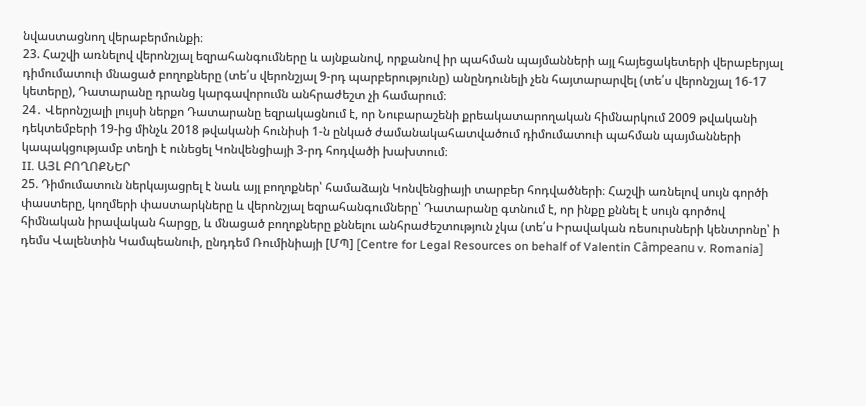նվաստացնող վերաբերմունքի։
23. Հաշվի առնելով վերոնշյալ եզրահանգումները և այնքանով, որքանով իր պահման պայմանների այլ հայեցակետերի վերաբերյալ դիմումատուի մնացած բողոքները (տե՛ս վերոնշյալ 9-րդ պարբերությունը) անընդունելի չեն հայտարարվել (տե՛ս վերոնշյալ 16-17 կետերը), Դատարանը դրանց կարգավորումն անհրաժեշտ չի համարում։
24․ Վերոնշյալի լույսի ներքո Դատարանը եզրակացնում է, որ Նուբարաշենի քրեակատարողական հիմնարկում 2009 թվականի դեկտեմբերի 19-ից մինչև 2018 թվականի հունիսի 1-ն ընկած ժամանակահատվածում դիմումատուի պահման պայմանների կապակցությամբ տեղի է ունեցել Կոնվենցիայի 3-րդ հոդվածի խախտում։
II. ԱՅԼ ԲՈՂՈՔՆԵՐ
25. Դիմումատուն ներկայացրել է նաև այլ բողոքներ՝ համաձայն Կոնվենցիայի տարբեր հոդվածների։ Հաշվի առնելով սույն գործի փաստերը, կողմերի փաստարկները և վերոնշյալ եզրահանգումները՝ Դատարանը գտնում է, որ ինքը քննել է սույն գործով հիմնական իրավական հարցը, և մնացած բողոքները քննելու անհրաժեշտություն չկա (տե՛ս Իրավական ռեսուրսների կենտրոնը՝ ի դեմս Վալենտին Կամպեանուի, ընդդեմ Ռումինիայի [ՄՊ] [Centre for Legal Resources on behalf of Valentin Câmpeanu v. Romania]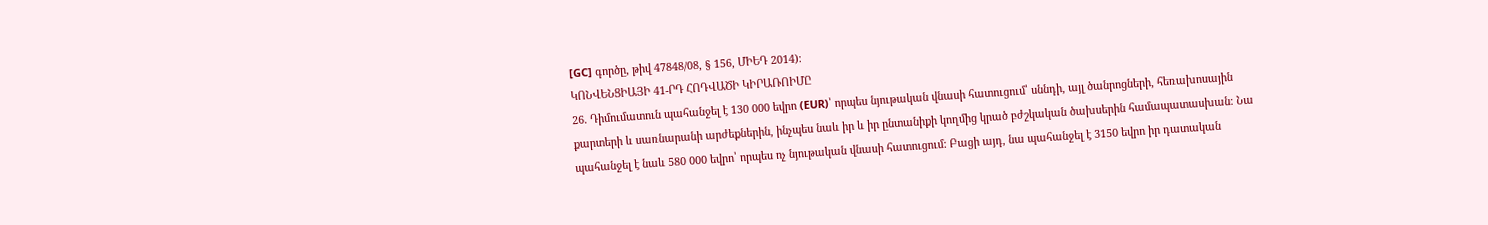[GC] գործը, թիվ 47848/08, § 156, ՄԻԵԴ 2014)։
ԿՈՆՎԵՆՑԻԱՅԻ 41-ՐԴ ՀՈԴՎԱԾԻ ԿԻՐԱՌՈԻՄԸ
26. Դիմումատուն պահանջել է 130 000 եվրո (EUR)՝ որպես նյութական վնասի հատուցում՝ սննդի, այլ ծանրոցների, հեռախոսային քարտերի և սառնարանի արժեքներին, ինչպես նաև իր և իր ընտանիքի կողմից կրած բժշկական ծախսերին համապատասխան։ Նա պահանջել է նաև 580 000 եվրո՝ որպես ոչ նյութական վնասի հատուցում: Բացի այդ, նա պահանջել է 3150 եվրո իր դատական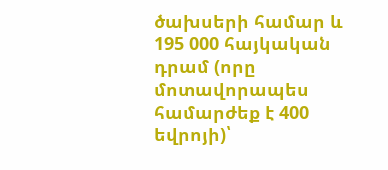ծախսերի համար և 195 000 հայկական դրամ (որը մոտավորապես համարժեք է 400 եվրոյի)՝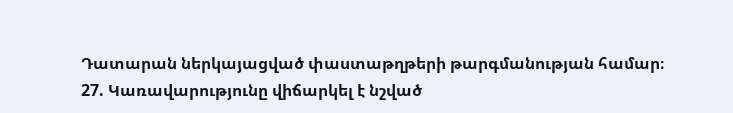Դատարան ներկայացված փաստաթղթերի թարգմանության համար։
27. Կառավարությունը վիճարկել է նշված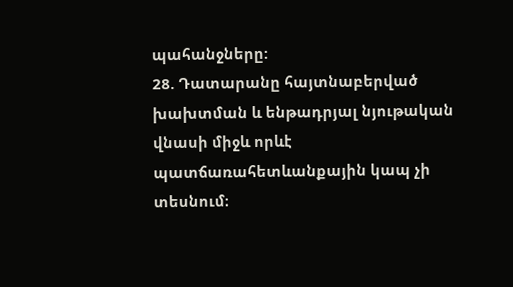պահանջները:
28. Դատարանը հայտնաբերված խախտման և ենթադրյալ նյութական վնասի միջև որևէ պատճառահետևանքային կապ չի տեսնում։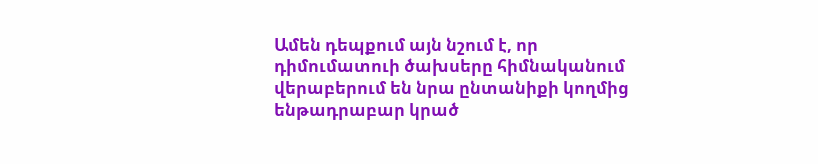Ամեն դեպքում այն նշում է, որ դիմումատուի ծախսերը հիմնականում վերաբերում են նրա ընտանիքի կողմից ենթադրաբար կրած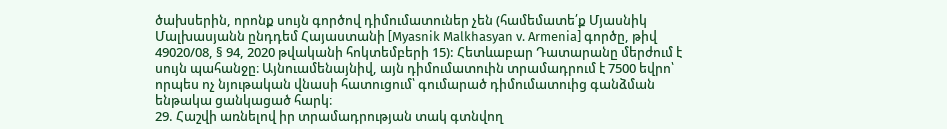ծախսերին, որոնք սույն գործով դիմումատուներ չեն (համեմատե՛ք Մյասնիկ Մալխասյանն ընդդեմ Հայաստանի [Myasnik Malkhasyan v. Armenia] գործը, թիվ 49020/08, § 94, 2020 թվականի հոկտեմբերի 15): Հետևաբար Դատարանը մերժում է սույն պահանջը։ Այնուամենայնիվ, այն դիմումատուին տրամադրում է 7500 եվրո՝ որպես ոչ նյութական վնասի հատուցում՝ գումարած դիմումատուից գանձման ենթակա ցանկացած հարկ։
29. Հաշվի առնելով իր տրամադրության տակ գտնվող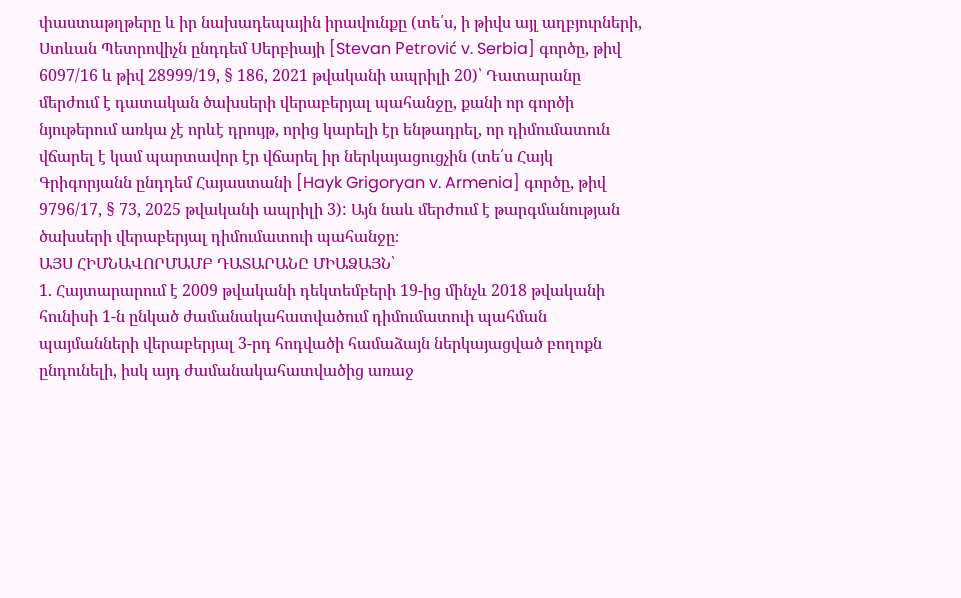փաստաթղթերը և իր նախադեպային իրավունքը (տե՛ս, ի թիվս այլ աղբյուրների, Ստևան Պետրովիչն ընդդեմ Սերբիայի [Stevan Petrović v. Serbia] գործը, թիվ 6097/16 և թիվ 28999/19, § 186, 2021 թվականի ապրիլի 20)՝ Դատարանը մերժում է դատական ծախսերի վերաբերյալ պահանջը, քանի որ գործի նյութերում առկա չէ որևէ դրույթ, որից կարելի էր ենթադրել, որ դիմումատուն վճարել է կամ պարտավոր էր վճարել իր ներկայացուցչին (տե՛ս Հայկ Գրիգորյանն ընդդեմ Հայաստանի [Hayk Grigoryan v. Armenia] գործը, թիվ 9796/17, § 73, 2025 թվականի ապրիլի 3): Այն նաև մերժում է թարգմանության ծախսերի վերաբերյալ դիմումատուի պահանջը։
ԱՅՍ ՀԻՄՆԱՎՈՐՄԱՄԲ ԴԱՏԱՐԱՆԸ ՄԻԱՁԱՅՆ՝
1. Հայտարարում է 2009 թվականի դեկտեմբերի 19-ից մինչև 2018 թվականի հունիսի 1-ն ընկած ժամանակահատվածում դիմումատուի պահման պայմանների վերաբերյալ 3-րդ հոդվածի համաձայն ներկայացված բողոքն ընդունելի, իսկ այդ ժամանակահատվածից առաջ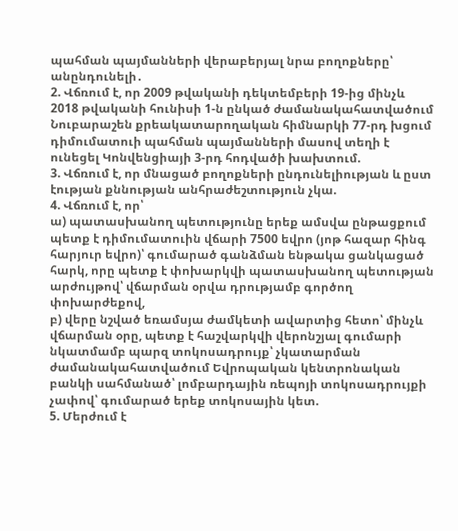պահման պայմանների վերաբերյալ նրա բողոքները՝ անընդունելի․
2. Վճռում է, որ 2009 թվականի դեկտեմբերի 19-ից մինչև 2018 թվականի հունիսի 1-ն ընկած ժամանակահատվածում Նուբարաշեն քրեակատարողական հիմնարկի 77-րդ խցում դիմումատուի պահման պայմանների մասով տեղի է ունեցել Կոնվենցիայի 3-րդ հոդվածի խախտում.
3. Վճռում է, որ մնացած բողոքների ընդունելիության և ըստ էության քննության անհրաժեշտություն չկա.
4. Վճռում է, որ՝
ա) պատասխանող պետությունը երեք ամսվա ընթացքում պետք է դիմումատուին վճարի 7500 եվրո (յոթ հազար հինգ հարյուր եվրո)՝ գումարած գանձման ենթակա ցանկացած հարկ, որը պետք է փոխարկվի պատասխանող պետության արժույթով՝ վճարման օրվա դրությամբ գործող փոխարժեքով,
բ) վերը նշված եռամսյա ժամկետի ավարտից հետո՝ մինչև վճարման օրը, պետք է հաշվարկվի վերոնշյալ գումարի նկատմամբ պարզ տոկոսադրույք՝ չկատարման ժամանակահատվածում Եվրոպական կենտրոնական բանկի սահմանած՝ լոմբարդային ռեպոյի տոկոսադրույքի չափով՝ գումարած երեք տոկոսային կետ.
5. Մերժում է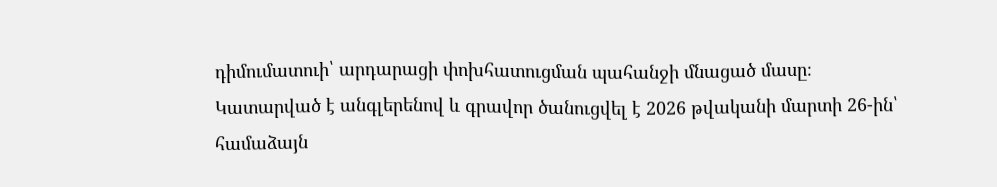դիմումատուի՝ արդարացի փոխհատուցման պահանջի մնացած մասը։
Կատարված է անգլերենով և գրավոր ծանուցվել է 2026 թվականի մարտի 26-ին՝ համաձայն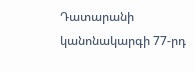Դատարանի կանոնակարգի 77-րդ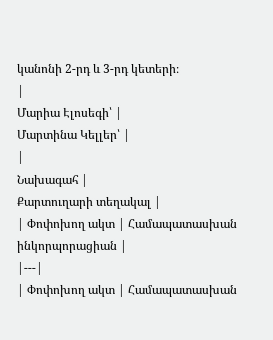կանոնի 2-րդ և 3-րդ կետերի։
|
Մարիա Էլոսեգի՝ |
Մարտինա Կելլեր՝ |
|
Նախագահ |
Քարտուղարի տեղակալ |
| Փոփոխող ակտ | Համապատասխան ինկորպորացիան |
|---|
| Փոփոխող ակտ | Համապատասխան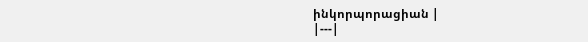ինկորպորացիան |
|---|